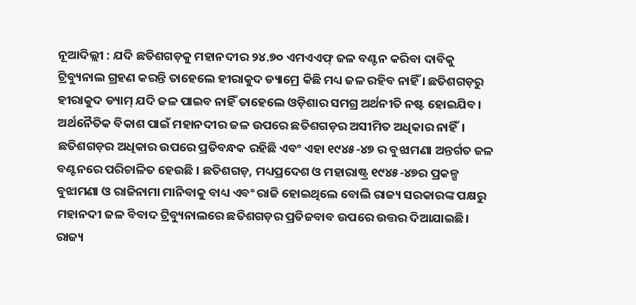ନୂଆଦିଲ୍ଲୀ : ଯଦି ଛତିଶଗଡ଼କୁ ମହାନଦୀର ୨୪.୭୦ ଏମଏଏଫ୍ ଜଳ ବଣ୍ଟନ କରିବା ଦାବିକୁ ଟ୍ରିବ୍ୟୁନାଲ ଗ୍ରହଣ କରନ୍ତି ତାହେଲେ ହୀରାକୁଦ ଡ୍ୟାମ୍ରେ କିଛି ମଧ୍ୟ ଜଳ ରହିବ ନାହିଁ । ଛତିଶଗଡ଼ରୁ ହୀରାକୁଦ ଡ୍ୟାମ୍ ଯଦି ଜଳ ପାଇବ ନାହିଁ ତାହେଲେ ଓଡ଼ିଶାର ସମଗ୍ର ଅର୍ଥନୀତି ନଷ୍ଟ ହୋଇଯିବ। ଅର୍ଥନୈତିକ ବିକାଶ ପାଇଁ ମହାନଦୀର ଜଳ ଉପରେ ଛତିଶଗଡ଼ର ଅସୀମିତ ଅଧିକାର ନାହିଁ। ଛତିଶଗଡ଼ର ଅଧିକାର ଉପରେ ପ୍ରତିବନ୍ଧକ ରହିଛି ଏବଂ ଏହା ୧୯୪୫-୪୭ ର ବୁଝାମଣା ଅନ୍ତର୍ଗତ ଜଳ ବଣ୍ଟନରେ ପରିଚାଳିତ ହେଉଛି । ଛତିଶଗଡ଼, ମଧ୍ୟପ୍ରଦେଶ ଓ ମହାରାଷ୍ଟ୍ର ୧୯୪୫-୪୭ର ପ୍ରକଳ୍ପ ବୁଝାମଣା ଓ ରାଜିନାମା ମାନିବାକୁ ବାଧ୍ୟ ଏବଂ ରାଜି ହୋଇଥିଲେ ବୋଲି ରାଜ୍ୟ ସରକାରଙ୍କ ପକ୍ଷରୁ ମହାନଦୀ ଜଳ ବିବାଦ ଟ୍ରିବ୍ୟୁନାଲରେ ଛତିଶଗଡ଼ର ପ୍ରତିଜବାବ ଉପରେ ଉତ୍ତର ଦିଆଯାଇଛି। ରାଜ୍ୟ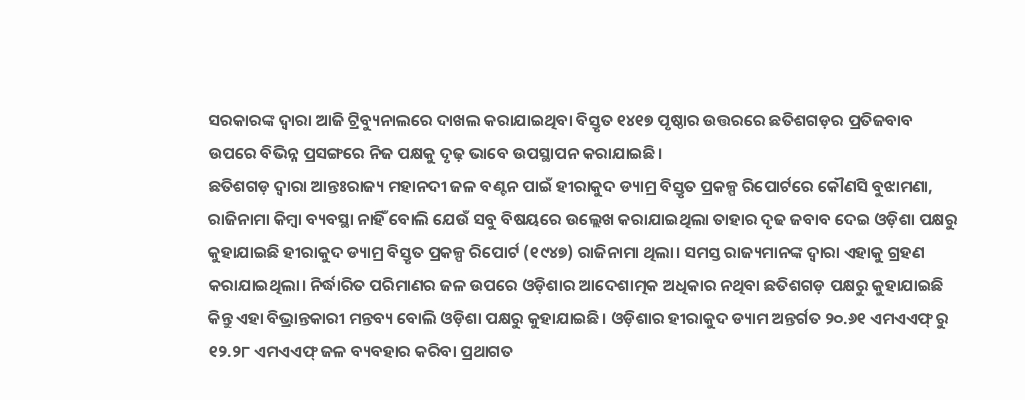ସରକାରଙ୍କ ଦ୍ବାରା ଆଜି ଟ୍ରିବ୍ୟୁନାଲରେ ଦାଖଲ କରାଯାଇଥିବା ବିସ୍ତୃତ ୧୪୧୭ ପୃଷ୍ଠାର ଉତ୍ତରରେ ଛତିଶଗଡ଼ର ପ୍ରତିଜବାବ ଉପରେ ବିଭିନ୍ନ ପ୍ରସଙ୍ଗରେ ନିଜ ପକ୍ଷକୁ ଦୃଢ଼ ଭାବେ ଉପସ୍ଥାପନ କରାଯାଇଛି।
ଛତିଶଗଡ଼ ଦ୍ବାରା ଆନ୍ତଃରାଜ୍ୟ ମହାନଦୀ ଜଳ ବଣ୍ଟନ ପାଇଁ ହୀରାକୁଦ ଡ୍ୟାମ୍ର ବିସ୍ତୃତ ପ୍ରକଳ୍ପ ରିପୋର୍ଟରେ କୌଣସି ବୁଝାମଣା, ରାଜିନାମା କିମ୍ବା ବ୍ୟବସ୍ଥା ନାହିଁ ବୋଲି ଯେଉଁ ସବୁ ବିଷୟରେ ଉଲ୍ଲେଖ କରାଯାଇଥିଲା ତାହାର ଦୃଢ ଜବାବ ଦେଇ ଓଡ଼ିଶା ପକ୍ଷରୁ କୁହାଯାଇଛି ହୀରାକୁଦ ଡ୍ୟାମ୍ର ବିସ୍ତୃତ ପ୍ରକଳ୍ପ ରିପୋର୍ଟ (୧୯୪୭) ରାଜିନାମା ଥିଲା। ସମସ୍ତ ରାଜ୍ୟମାନଙ୍କ ଦ୍ବାରା ଏହାକୁ ଗ୍ରହଣ କରାଯାଇଥିଲା। ନିର୍ଦ୍ଧାରିତ ପରିମାଣର ଜଳ ଉପରେ ଓଡ଼ିଶାର ଆଦେଶାତ୍ମକ ଅଧିକାର ନଥିବା ଛତିଶଗଡ଼ ପକ୍ଷରୁ କୁହାଯାଇଛି କିନ୍ତୁ ଏହା ବିଭ୍ରାନ୍ତକାରୀ ମନ୍ତବ୍ୟ ବୋଲି ଓଡ଼ିଶା ପକ୍ଷରୁ କୁହାଯାଇଛି। ଓଡ଼ିଶାର ହୀରାକୁଦ ଡ୍ୟାମ ଅନ୍ତର୍ଗତ ୨୦.୬୧ ଏମଏଏଫ୍ ରୁ ୧୨.୨୮ ଏମଏଏଫ୍ ଜଳ ବ୍ୟବହାର କରିବା ପ୍ରଥାଗତ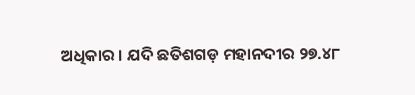ଅଧିକାର । ଯଦି ଛତିଶଗଡ଼ ମହାନଦୀର ୨୭.୪୮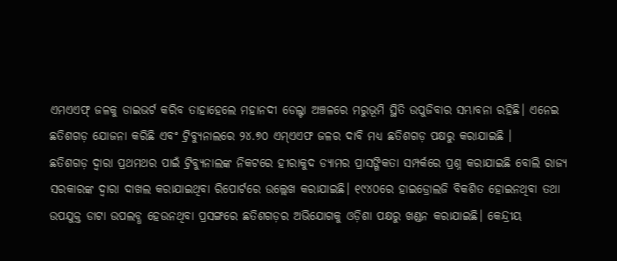ଏମଏଏଫ୍ ଜଳକୁ ଡାଇଭର୍ଟ କରିବ ତାହାହେଲେ ମହାନଦୀ ଡେଲ୍ଟା ଅଞ୍ଚଳରେ ମରୁଭୂମି ସ୍ଥିତି ଉପୁଜିବାର ସମ୍ଭାବନା ରହିଛି। ଏନେଇ ଛତିଶଗଡ଼ ଯୋଜନା କରିଛି ଏବଂ ଟ୍ରିବ୍ୟୁନାଲରେ ୨୪.୭୦ ଏମ୍ଏଏଫ ଜଳର ଦାବି ମଧ୍ୟ ଛତିଶଗଡ଼ ପକ୍ଷରୁ କରାଯାଇଛି ।
ଛତିଶଗଡ଼ ଦ୍ବାରା ପ୍ରଥମଥର ପାଇଁ ଟ୍ରିବ୍ୟୁନାଲଙ୍କ ନିକଟରେ ହୀରାକୁଦ ଡ୍ୟାମର ପ୍ରାସଙ୍ଗିକତା ସମ୍ପର୍କରେ ପ୍ରଶ୍ନ କରାଯାଇଛି ବୋଲି ରାଜ୍ୟ ସରକାରଙ୍କ ଦ୍ବାରା ଦାଖଲ କରାଯାଇଥିବା ରିପୋର୍ଟରେ ଉଲ୍ଲେଖ କରାଯାଇଛି। ୧୯୪୦ରେ ହାଇଡ୍ରୋଲଜି ବିକଶିତ ହୋଇନଥିବା ତଥା ଉପଯୁକ୍ତ ଡାଟା ଉପଲବ୍ଧ ହେଉନଥିବା ପ୍ରସଙ୍ଗରେ ଛତିଶଗଡ଼ର ଅଭିଯୋଗକୁ ଓଡ଼ିଶା ପକ୍ଷରୁ ଖଣ୍ଡନ କରାଯାଇଛି। କେନ୍ଦ୍ରୀୟ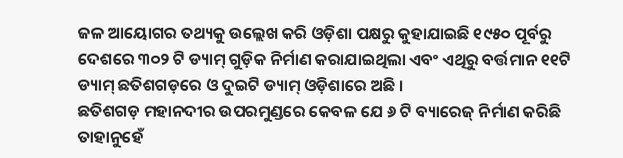ଜଳ ଆୟୋଗର ତଥ୍ୟକୁ ଉଲ୍ଲେଖ କରି ଓଡ଼ିଶା ପକ୍ଷରୁ କୁହାଯାଇଛି ୧୯୫୦ ପୂର୍ବରୁ ଦେଶରେ ୩୦୨ ଟି ଡ୍ୟାମ୍ ଗୁଡ଼ିକ ନିର୍ମାଣ କରାଯାଇଥିଲା ଏବଂ ଏଥିରୁ ବର୍ତ୍ତମାନ ୧୧ଟି ଡ୍ୟାମ୍ ଛତିଶଗଡ଼ରେ ଓ ଦୁଇଟି ଡ୍ୟାମ୍ ଓଡ଼ିଶାରେ ଅଛି ।
ଛତିଶଗଡ଼ ମହାନଦୀର ଉପରମୁଣ୍ଡରେ କେବଳ ଯେ ୬ ଟି ବ୍ୟାରେଜ୍ ନିର୍ମାଣ କରିଛି ତାହାନୁହେଁ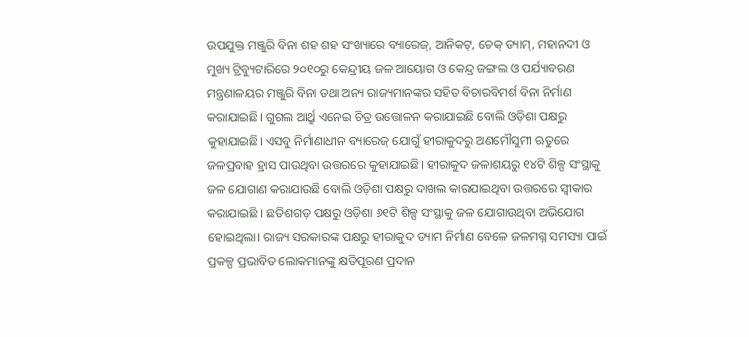ଉପଯୁକ୍ତ ମଞ୍ଜୁରି ବିନା ଶହ ଶହ ସଂଖ୍ୟାରେ ବ୍ୟାରେଜ୍, ଆନିକଟ୍, ଚେକ୍ ଡ୍ୟାମ୍, ମହାନଦୀ ଓ ମୁଖ୍ୟ ଟ୍ରିବ୍ୟୁଟାରିରେ ୨୦୧୦ରୁ କେନ୍ଦ୍ରୀୟ ଜଳ ଆୟୋଗ ଓ କେନ୍ଦ୍ର ଜଙ୍ଗଲ ଓ ପର୍ଯ୍ୟାବରଣ ମନ୍ତ୍ରଣାଳୟର ମଞ୍ଜୁରି ବିନା ତଥା ଅନ୍ୟ ରାଜ୍ୟମାନଙ୍କର ସହିତ ବିଚାରବିମର୍ଶ ବିନା ନିର୍ମାଣ କରାଯାଇଛି। ଗୁଗଲ ଆର୍ଥ୍ରୁ ଏନେଇ ଚିତ୍ର ଉତ୍ତୋଳନ କରାଯାଇଛି ବୋଲି ଓଡ଼ିଶା ପକ୍ଷରୁ କୁହାଯାଇଛି। ଏସବୁ ନିର୍ମାଣାଧୀନ ବ୍ୟାରେଜ୍ ଯୋଗୁଁ ହୀରାକୁଦରୁ ଅଣମୌସୁମୀ ଋତୁରେ ଜଳପ୍ରବାହ ହ୍ରାସ ପାଉଥିବା ଉତ୍ତରରେ କୁହାଯାଇଛି। ହୀରାକୁଦ ଜଳାଶୟରୁ ୧୪ଟି ଶିଳ୍ପ ସଂସ୍ଥାକୁ ଜଳ ଯୋଗାଣ କରାଯାଉଛି ବୋଲି ଓଡ଼ିଶା ପକ୍ଷରୁ ଦାଖଲ କାରଯାଇଥିବା ଉତ୍ତରରେ ସ୍ବୀକାର କରାଯାଇଛି । ଛତିଶଗଡ଼ ପକ୍ଷରୁ ଓଡ଼ିଶା ୬୧ଟି ଶିଳ୍ପ ସଂସ୍ଥାକୁ ଜଳ ଯୋଗାଉଥିବା ଅଭିଯୋଗ ହୋଇଥିଲା। ରାଜ୍ୟ ସରକାରଙ୍କ ପକ୍ଷରୁ ହୀରାକୁଦ ଡ୍ୟାମ ନିର୍ମାଣ ବେଳେ ଜଳମଗ୍ନ ସମସ୍ୟା ପାଇଁ ପ୍ରକଳ୍ପ ପ୍ରଭାବିତ ଲୋକମାନଙ୍କୁ କ୍ଷତିପୂରଣ ପ୍ରଦାନ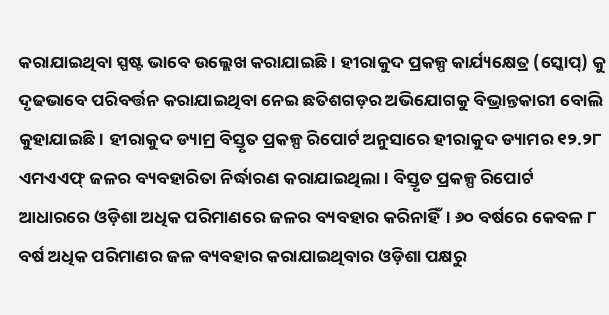କରାଯାଇଥିବା ସ୍ପଷ୍ଟ ଭାବେ ଉଲ୍ଲେଖ କରାଯାଇଛି। ହୀରାକୁଦ ପ୍ରକଳ୍ପ କାର୍ଯ୍ୟକ୍ଷେତ୍ର (ସ୍କୋପ୍) କୁ ଦୃଢଭାବେ ପରିବର୍ତ୍ତନ କରାଯାଇଥିବା ନେଇ ଛତିଶଗଡ଼ର ଅଭିଯୋଗକୁ ବିଭ୍ରାନ୍ତକାରୀ ବୋଲି କୁହାଯାଇଛି। ହୀରାକୁଦ ଡ୍ୟାମ୍ର ବିସ୍ତୃତ ପ୍ରକଳ୍ପ ରିପୋର୍ଟ ଅନୁସାରେ ହୀରାକୁଦ ଡ୍ୟାମର ୧୨.୨୮ ଏମଏଏଫ୍ ଜଳର ବ୍ୟବହାରିତା ନିର୍ଦ୍ଧାରଣ କରାଯାଇଥିଲା। ବିସ୍ତୃତ ପ୍ରକଳ୍ପ ରିପୋର୍ଟ ଆଧାରରେ ଓଡ଼ିଶା ଅଧିକ ପରିମାଣରେ ଜଳର ବ୍ୟବହାର କରିନାହିଁ। ୬୦ ବର୍ଷରେ କେବଳ ୮ ବର୍ଷ ଅଧିକ ପରିମାଣର ଜଳ ବ୍ୟବହାର କରାଯାଇଥିବାର ଓଡ଼ିଶା ପକ୍ଷରୁ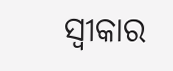ସ୍ବୀକାର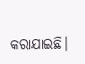କରାଯାଇଛି।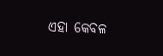ଏହା କେବଳ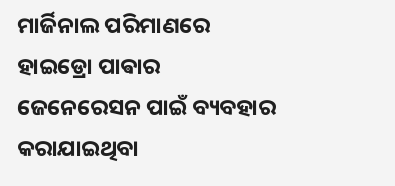ମାର୍ଜିନାଲ ପରିମାଣରେ ହାଇଡ୍ରୋ ପାଵାର ଜେନେରେସନ ପାଇଁ ବ୍ୟବହାର କରାଯାଇଥିବା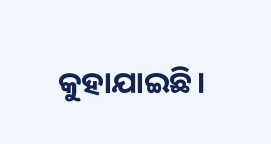କୁହାଯାଇଛି।